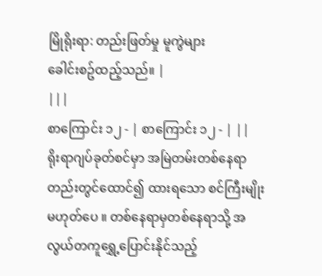မြိုရိုးရာ: တည်းဖြတ်မှု မူကွဲများ
ခေါင်းစဥ်ထည့်သည်။ |
|||
စာကြောင်း ၁၂ - | စာကြောင်း ၁၂ - | ||
ရိုးရာဂျပ်ခုတ်စင်မှာ အမြဲတမ်းတစ်နေရာတည်းတွင်ထောင်၍ ထားရသော စင်ကြီးမျိုးမဟုတ်ပေ ။ တစ်နေရာမှတစ်နေရာသို့ အလွယ်တကူရွှေ့ပြောင်းနိုင်သည့်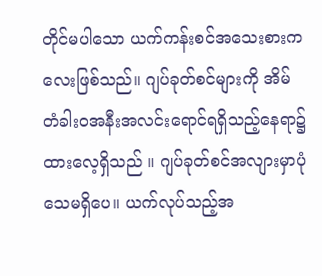တိုင်မပါသော ယက်ကန်းစင်အသေးစားကလေးဖြစ်သည်။ ဂျပ်ခုတ်စင်များကို အိမ်တံခါးဝအနီးအလင်းရောင်ရရှိသည့်နေရာ၌ ထားလေ့ရှိသည် ။ ဂျပ်ခုတ်စင်အလျားမှာပုံသေမရှိပေ။ ယက်လုပ်သည့်အ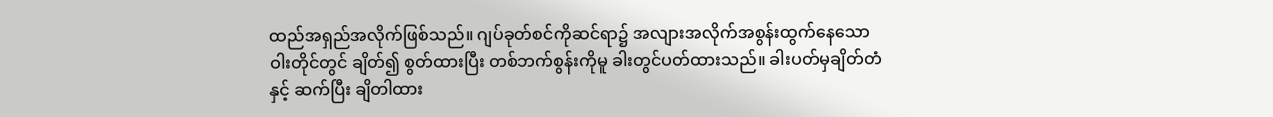ထည်အရှည်အလိုက်ဖြစ်သည်။ ဂျပ်ခုတ်စင်ကိုဆင်ရာ၌ အလျားအလိုက်အစွန်းထွက်နေသော ဝါးတိုင်တွင် ချိတ်၍ စွတ်ထားပြီး တစ်ဘက်စွန်းကိုမူ ခါးတွင်ပတ်ထားသည်။ ခါးပတ်မှချိတ်တံနှင့် ဆက်ပြီး ချိတါထား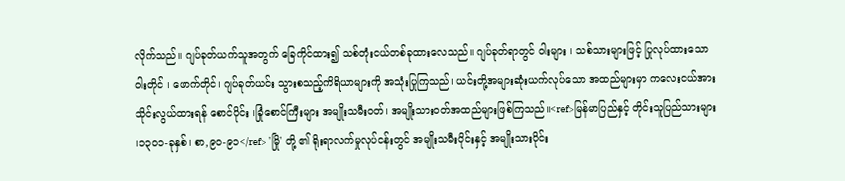လိုက်သည်။ ဂျပ်ခုတ်ယက်သူအတွက် ခြေကိုင်ထား၍ သစ်တုံးငယ်တစ်ခုထားလေသည်။ ဂျပ်ခုတ်ရာတွင် ဝါးများ ၊ သစ်သားများဖြင့် ပြုလုပ်ထားသော ဝါးတိုင် ၊ ဖောက်တိုင်၊ ဂျပ်ခုတ်ယင်း သွားစသည့်ကိရိယာများကို အသုံးပြုကြသည်၊ ယင်းတို့အများဆုံးယက်လုပ်သော အထည်များမှာ ကလေးငယ်အား သိုင်းလွယ်ထားရန် စောင်ပိုင်း ၊ခြုံစောင်ကြီးများ အမျိုးသမီးဝတ်၊ အမျိုးသားဝတ်အထည်များဖြစ်ကြသည်။<ref>မြန်မာပြည်နှင့် တိုင်းသူပြည်သားများ ၊၁၃၀၁-ခုနှစ်၊ စာ,၉၀-၉၁</ref> 'မြို' တို့ ၏ ရိုးရာလက်မှုလုပ်ငန်းတွင် အမျိုးသမီးပိုင်းနှင့် အမျိုးသားပိုင်း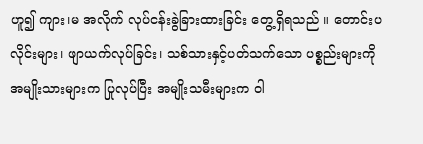ဟူ၍ ကျား၊မ အလိုက် လုပ်ငန်းခွဲခြားထားခြင်း တွေ့ရှိရသည် ။ တောင်းပလိုင်းများ၊ ဖျာယက်လုပ်ခြင်း၊ သစ်သားနှင့်ပတ်သက်သော ပစ္စည်းများကို အမျိုးသားများက ပြုလုပ်ပြီး အမျိုးသမီးများက ဝါ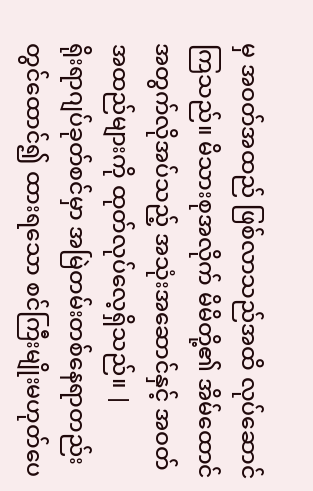မှ အဝတ်အထည် ဖြစ်လာသည်အထိ လုပ်ဆောင်ကြသည်။ မိသားစုအလိုက် မိမိတို့၏ အိမ်ထောင်အတွက်လိုအပ်သည့် အသုံးအဆောင်နှင့် အဝတ်အထည်များကို ထုတ်လုပ်လေ့ရှိသည်။ |
ရိုးရာဂျပ်ခုတ်စင်မှာ အမြဲတမ်းတစ်နေရာတည်းတွင်ထောင်၍ ထားရသော စင်ကြီးမျိုးမဟုတ်ပေ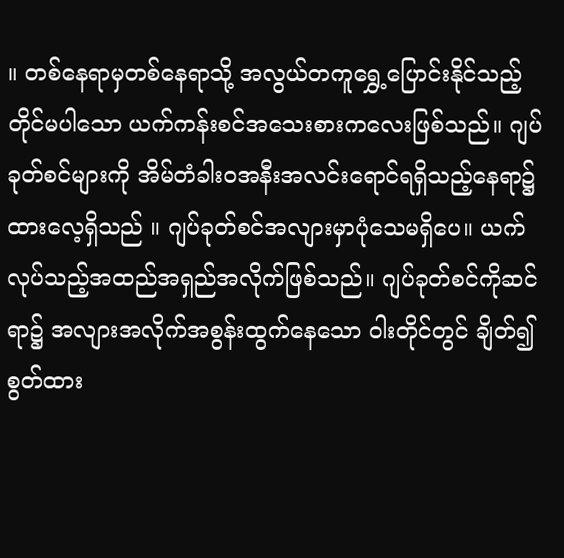။ တစ်နေရာမှတစ်နေရာသို့ အလွယ်တကူရွှေ့ပြောင်းနိုင်သည့် တိုင်မပါသော ယက်ကန်းစင်အသေးစားကလေးဖြစ်သည်။ ဂျပ်ခုတ်စင်များကို အိမ်တံခါးဝအနီးအလင်းရောင်ရရှိသည့်နေရာ၌ ထားလေ့ရှိသည် ။ ဂျပ်ခုတ်စင်အလျားမှာပုံသေမရှိပေ။ ယက်လုပ်သည့်အထည်အရှည်အလိုက်ဖြစ်သည်။ ဂျပ်ခုတ်စင်ကိုဆင်ရာ၌ အလျားအလိုက်အစွန်းထွက်နေသော ဝါးတိုင်တွင် ချိတ်၍ စွတ်ထား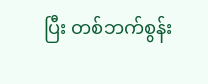ပြီး တစ်ဘက်စွန်း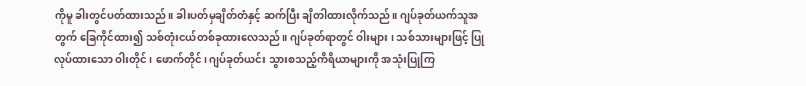ကိုမူ ခါးတွင်ပတ်ထားသည်။ ခါးပတ်မှချိတ်တံနှင့် ဆက်ပြီး ချိတါထားလိုက်သည်။ ဂျပ်ခုတ်ယက်သူအတွက် ခြေကိုင်ထား၍ သစ်တုံးငယ်တစ်ခုထားလေသည်။ ဂျပ်ခုတ်ရာတွင် ဝါးများ ၊ သစ်သားများဖြင့် ပြုလုပ်ထားသော ဝါးတိုင် ၊ ဖောက်တိုင်၊ ဂျပ်ခုတ်ယင်း သွားစသည့်ကိရိယာများကို အသုံးပြုကြ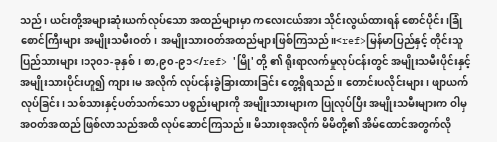သည်၊ ယင်းတို့အများဆုံးယက်လုပ်သော အထည်များမှာ ကလေးငယ်အား သိုင်းလွယ်ထားရန် စောင်ပိုင်း ၊ခြုံစောင်ကြီးများ အမျိုးသမီးဝတ်၊ အမျိုးသားဝတ်အထည်များဖြစ်ကြသည်။<ref>မြန်မာပြည်နှင့် တိုင်းသူပြည်သားများ ၊၁၃၀၁-ခုနှစ်၊ စာ,၉၀-၉၁</ref> 'မြို' တို့ ၏ ရိုးရာလက်မှုလုပ်ငန်းတွင် အမျိုးသမီးပိုင်းနှင့် အမျိုးသားပိုင်းဟူ၍ ကျား၊မ အလိုက် လုပ်ငန်းခွဲခြားထားခြင်း တွေ့ရှိရသည် ။ တောင်းပလိုင်းများ၊ ဖျာယက်လုပ်ခြင်း၊ သစ်သားနှင့်ပတ်သက်သော ပစ္စည်းများကို အမျိုးသားများက ပြုလုပ်ပြီး အမျိုးသမီးများက ဝါမှ အဝတ်အထည် ဖြစ်လာသည်အထိ လုပ်ဆောင်ကြသည်။ မိသားစုအလိုက် မိမိတို့၏ အိမ်ထောင်အတွက်လို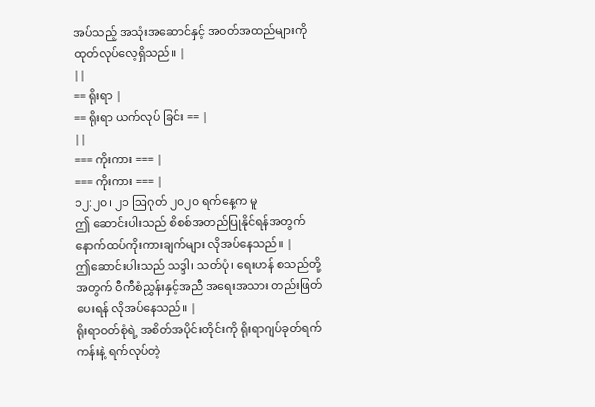အပ်သည့် အသုံးအဆောင်နှင့် အဝတ်အထည်များကို ထုတ်လုပ်လေ့ရှိသည်။ |
||
== ရိုးရာ |
== ရိုးရာ ယက်လုပ် ခြင်း == |
||
=== ကိုးကား === |
=== ကိုးကား === |
၁၂:၂၀၊ ၂၁ ဩဂုတ် ၂၀၂၀ ရက်နေ့က မူ
ဤ ဆောင်းပါးသည် စိစစ်အတည်ပြုနိုင်ရန်အတွက် နောက်ထပ်ကိုးကားချက်များ လိုအပ်နေသည်။ |
ဤဆောင်းပါးသည် သဒ္ဒါ၊ သတ်ပုံ၊ ရေးဟန် စသည်တို့အတွက် ဝီကီစံညွှန်းနှင့်အညီ အရေးအသား တည်းဖြတ်ပေးရန် လိုအပ်နေသည်။ |
ရိုးရာဝတ်စုံရဲ့ အစိတ်အပိုင်းတိုင်းကို ရိုးရာဂျပ်ခုတ်ရက်ကန်းနဲ့ ရက်လုပ်တဲ့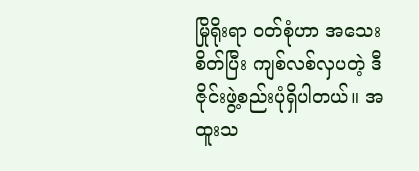မြိုရိုးရာ ဝတ်စုံဟာ အသေးစိတ်ပြီး ကျစ်လစ်လှပတဲ့ ဒီဇိုင်းဖွဲ့စည်းပုံရှိပါတယ်။ အထူးသ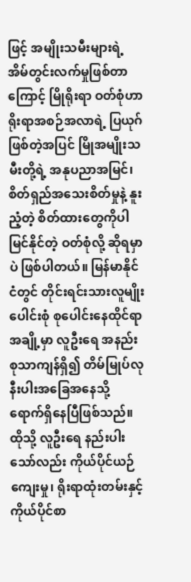ဖြင့် အမျိုးသမီးများရဲ့ အိမ်တွင်းလက်မှုဖြစ်တာကြောင့် မြိုရိုးရာ ဝတ်စုံဟာ ရိုးရာအစဉ်အလာရဲ့ ပြယုဂ်ဖြစ်တဲ့အပြင် မြိုအမျိုးသမီးတို့ရဲ့ အနုပညာအမြင်၊ စိတ်ရှည်အသေးစိတ်မှုနဲ့ နူးညံ့တဲ့ စိတ်ထားတွေကိုပါ မြင်နိုင်တဲ့ ဝတ်စုံလို့ ဆိုရမှာပဲ ဖြစ်ပါတယ်။ မြန်မာနိုင်ငံတွင် တိုင်းရင်းသားလူမျိုးပေါင်းစုံ စုပေါင်းနေထိုင်ရာ အချို့မှာ လူဦးရေ အနည်းစုသာကျန်ရှိ၍ တိမ်မြုပ်လုနီးပါးအခြေအနေသို့ ရောက်ရှိနေပြီဖြစ်သည်။ ထိုသို့ လူဦးရေ နည်းပါးသော်လည်း ကိုယ်ပိုင်ယဉ်ကျေးမှု၊ ရိုးရာထုံးတမ်းနှင့် ကိုယ်ပိုင်စာ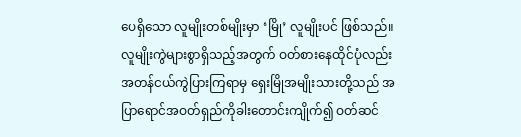ပေရှိသော လူမျိုးတစ်မျိုးမှာ ‘မြို’ လူမျိုးပင် ဖြစ်သည်။ လူမျိုးကွဲများစွာရှိသည့်အတွက် ဝတ်စားနေထိုင်ပုံလည်း အတန်ငယ်ကွဲပြားကြရာမှ ရှေးမြိုအမျိုးသားတို့သည် အပြာရောင်အဝတ်ရှည်ကိုခါးတောင်းကျိုက်၍ ဝတ်ဆင်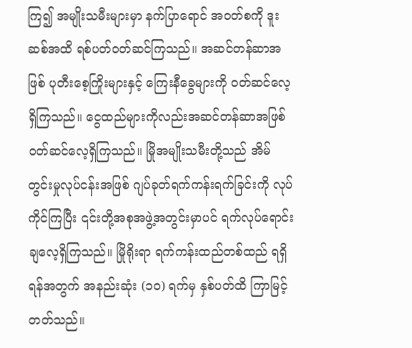ကြ၍ အမျိုးသမီးများမှာ နက်ပြာရောင် အဝတ်စကို ဒူးဆစ်အထိ ရစ်ပတ်ဝတ်ဆင်ကြသည်။ အဆင်တန်ဆာအဖြစ် ပုတီးစေ့ကြိုးများနှင့် ကြေးနီခွေများကို ဝတ်ဆင်လေ့ရှိကြသည်။ ငွေထည်များကိုလည်းအဆင်တန်ဆာအဖြစ် ဝတ်ဆင်လေ့ရှိကြသည်။ မြိုအမျိုးသမီးတို့သည် အိမ်တွင်းမှုလုပ်ငန်းအဖြစ် ဂျပ်ခုတ်ရက်ကန်းရက်ခြင်းကို လုပ်ကိုင်ကြပြီး ၎င်းတို့အစုအဖွဲ့အတွင်းမှာပင် ရက်လုပ်ရောင်းချလေ့ရှိကြသည်။ မြိုရိုးရာ ရက်ကန်းထည်တစ်ထည် ရရှိရန်အတွက် အနည်းဆုံး (၁၀) ရက်မှ နှစ်ပတ်ထိ ကြာမြင့်တတ်သည်။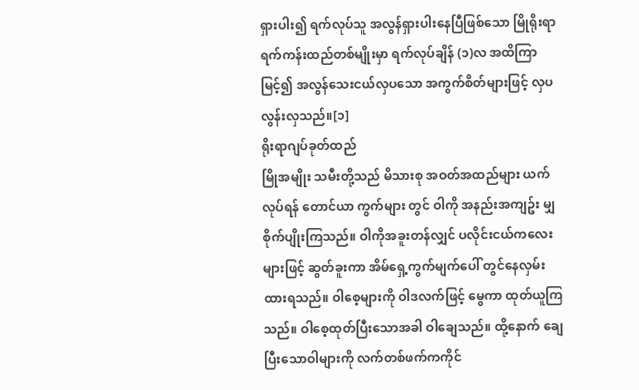ရှားပါး၍ ရက်လုပ်သူ အလွန်ရှားပါးနေပြီဖြစ်သော မြိုရိုးရာ ရက်ကန်းထည်တစ်မျိုးမှာ ရက်လုပ်ချိန် (၁)လ အထိကြာမြင့်၍ အလွန်သေးငယ်လှပသော အကွက်စိတ်များဖြင့် လှပလွန်းလှသည်။[၁]
ရိုးရာဂျပ်ခုတ်ထည်
မြိုအမျိုး သမီးတို့သည် မိသားစု အဝတ်အထည်များ ယက်လုပ်ရန် တောင်ယာ ကွက်များ တွင် ဝါကို အနည်းအကျဥ်း မျှစိုက်ပျိုးကြသည်။ ဝါကိုအခူးတန်လျှင် ပလိုင်းငယ်ကလေးများဖြင့် ဆွတ်ခူးကာ အိမ်ရှေ့ကွက်မျက်ပေါ် တွင်နေလှမ်းထားရသည်။ ဝါစေ့များကို ဝါဒလက်ဖြင့် မွေကာ ထုတ်ယူကြသည်။ ဝါစေ့ထုတ်ပြီးသောအခါ ဝါချေသည်။ ထို့နောက် ချေပြီးသောဝါများကို လက်တစ်ဖက်ကကိုင်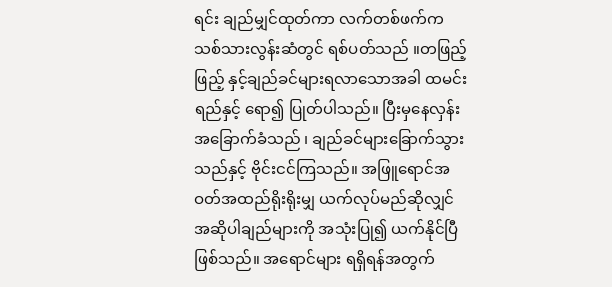ရင်း ချည်မျှင်ထုတ်ကာ လက်တစ်ဖက်က သစ်သားလွန်းဆံတွင် ရစ်ပတ်သည် ။တဖြည့်ဖြည့် နှင့်ချည်ခင်များရလာသောအခါ ထမင်းရည်နှင့် ရော၍ ပြုတ်ပါသည်။ ပြီးမှနေလှန်းအခြောက်ခံသည် ၊ ချည်ခင်များခြောက်သွားသည်နှင့် ဗိုင်းငင်ကြသည်။ အဖြူရောင်အဝတ်အထည်ရိုးရိုးမျှ ယက်လုပ်မည်ဆိုလျှင် အဆိုပါချည်များကို အသုံးပြု၍ ယက်နိုင်ပြီဖြစ်သည်။ အရောင်များ ရရှိရန်အတွက်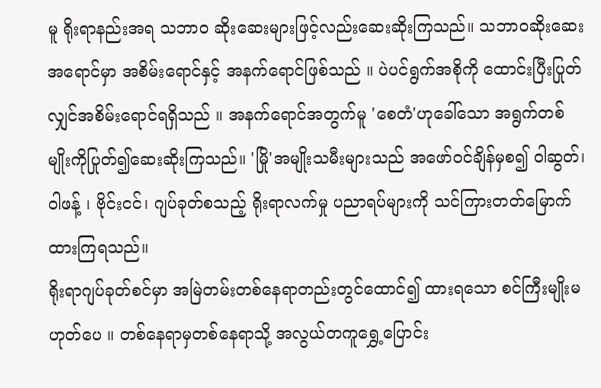မူ ရိုးရာနည်းအရ သဘာဝ ဆိုးဆေးများဖြင့်လည်းဆေးဆိုးကြသည်။ သဘာဝဆိုးဆေးအရောင်မှာ အစိမ်းရောင်နှင့် အနက်ရောင်ဖြစ်သည် ။ ပဲပင်ရွက်အစိုကို ထောင်းပြီးပြုတ်လျှင်အစိမ်းရောင်ရရှိသည် ။ အနက်ရောင်အတွက်မူ 'စေတံ'ဟုခေါ်သော အရွက်တစ်မျိုးကိုပြုတ်၍ဆေးဆိုးကြသည်။ 'မြို'အမျိုးသမီးများသည် အဖော်ဝင်ချိန်မှစ၍ ဝါဆွတ်၊ဝါဖန့် ၊ ဗိုင်းငင်၊ ဂျပ်ခုတ်စသည့် ရိုးရာလက်မှု ပညာရပ်များကို သင်ကြားတတ်မြောက်ထားကြရသည်။
ရိုးရာဂျပ်ခုတ်စင်မှာ အမြဲတမ်းတစ်နေရာတည်းတွင်ထောင်၍ ထားရသော စင်ကြီးမျိုးမဟုတ်ပေ ။ တစ်နေရာမှတစ်နေရာသို့ အလွယ်တကူရွှေ့ပြောင်း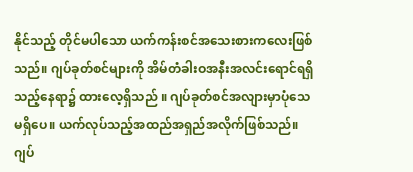နိုင်သည့် တိုင်မပါသော ယက်ကန်းစင်အသေးစားကလေးဖြစ်သည်။ ဂျပ်ခုတ်စင်များကို အိမ်တံခါးဝအနီးအလင်းရောင်ရရှိသည့်နေရာ၌ ထားလေ့ရှိသည် ။ ဂျပ်ခုတ်စင်အလျားမှာပုံသေမရှိပေ။ ယက်လုပ်သည့်အထည်အရှည်အလိုက်ဖြစ်သည်။ ဂျပ်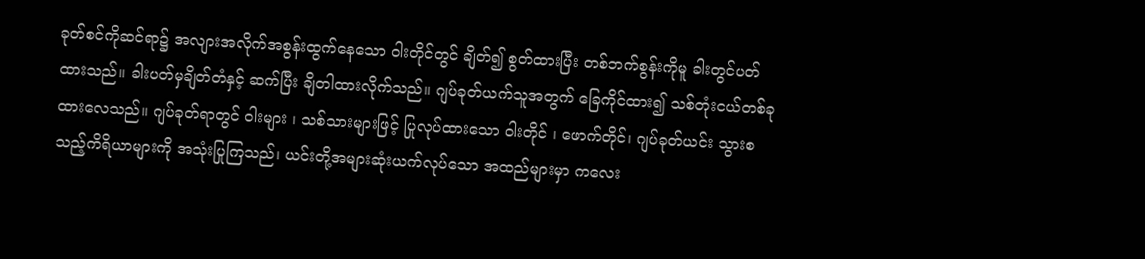ခုတ်စင်ကိုဆင်ရာ၌ အလျားအလိုက်အစွန်းထွက်နေသော ဝါးတိုင်တွင် ချိတ်၍ စွတ်ထားပြီး တစ်ဘက်စွန်းကိုမူ ခါးတွင်ပတ်ထားသည်။ ခါးပတ်မှချိတ်တံနှင့် ဆက်ပြီး ချိတါထားလိုက်သည်။ ဂျပ်ခုတ်ယက်သူအတွက် ခြေကိုင်ထား၍ သစ်တုံးငယ်တစ်ခုထားလေသည်။ ဂျပ်ခုတ်ရာတွင် ဝါးများ ၊ သစ်သားများဖြင့် ပြုလုပ်ထားသော ဝါးတိုင် ၊ ဖောက်တိုင်၊ ဂျပ်ခုတ်ယင်း သွားစသည့်ကိရိယာများကို အသုံးပြုကြသည်၊ ယင်းတို့အများဆုံးယက်လုပ်သော အထည်များမှာ ကလေး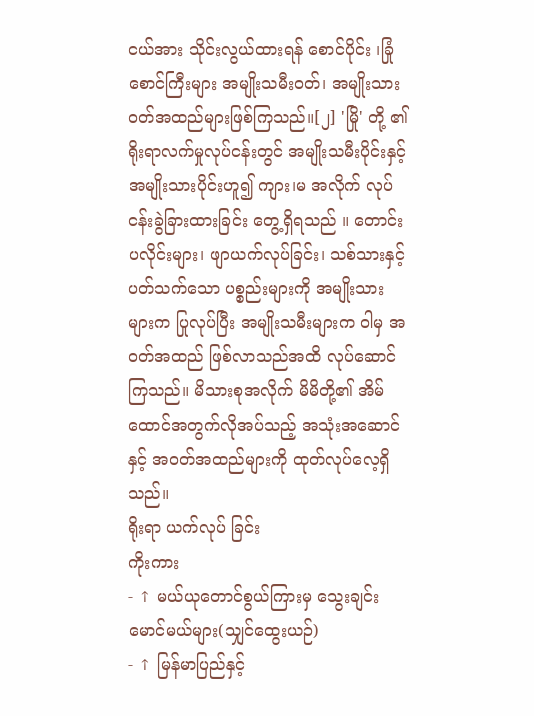ငယ်အား သိုင်းလွယ်ထားရန် စောင်ပိုင်း ၊ခြုံစောင်ကြီးများ အမျိုးသမီးဝတ်၊ အမျိုးသားဝတ်အထည်များဖြစ်ကြသည်။[၂] 'မြို' တို့ ၏ ရိုးရာလက်မှုလုပ်ငန်းတွင် အမျိုးသမီးပိုင်းနှင့် အမျိုးသားပိုင်းဟူ၍ ကျား၊မ အလိုက် လုပ်ငန်းခွဲခြားထားခြင်း တွေ့ရှိရသည် ။ တောင်းပလိုင်းများ၊ ဖျာယက်လုပ်ခြင်း၊ သစ်သားနှင့်ပတ်သက်သော ပစ္စည်းများကို အမျိုးသားများက ပြုလုပ်ပြီး အမျိုးသမီးများက ဝါမှ အဝတ်အထည် ဖြစ်လာသည်အထိ လုပ်ဆောင်ကြသည်။ မိသားစုအလိုက် မိမိတို့၏ အိမ်ထောင်အတွက်လိုအပ်သည့် အသုံးအဆောင်နှင့် အဝတ်အထည်များကို ထုတ်လုပ်လေ့ရှိသည်။
ရိုးရာ ယက်လုပ် ခြင်း
ကိုးကား
- ↑ မယ်ယုတောင်စွယ်ကြားမှ သွေးချင်းမောင်မယ်များ(သျှင်ထွေးယဉ်)
- ↑ မြန်မာပြည်နှင့်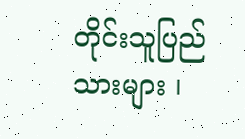တိုင်းသူပြည်သားများ ၊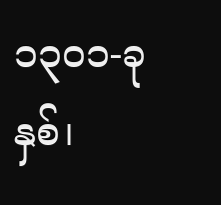၁၃၀၁-ခုနှစ်၊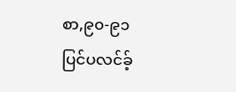စာ,၉၀-၉၁
ပြင်ပလင်ခ့်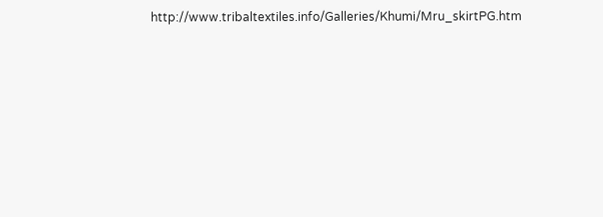http://www.tribaltextiles.info/Galleries/Khumi/Mru_skirtPG.htm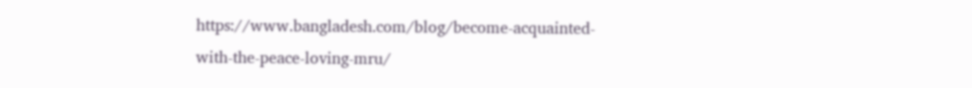https://www.bangladesh.com/blog/become-acquainted-with-the-peace-loving-mru/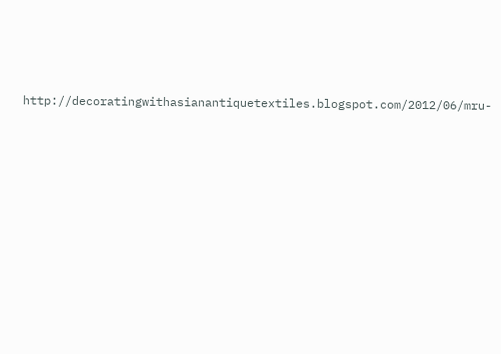http://decoratingwithasianantiquetextiles.blogspot.com/2012/06/mru-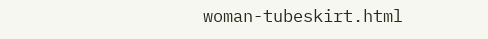woman-tubeskirt.html